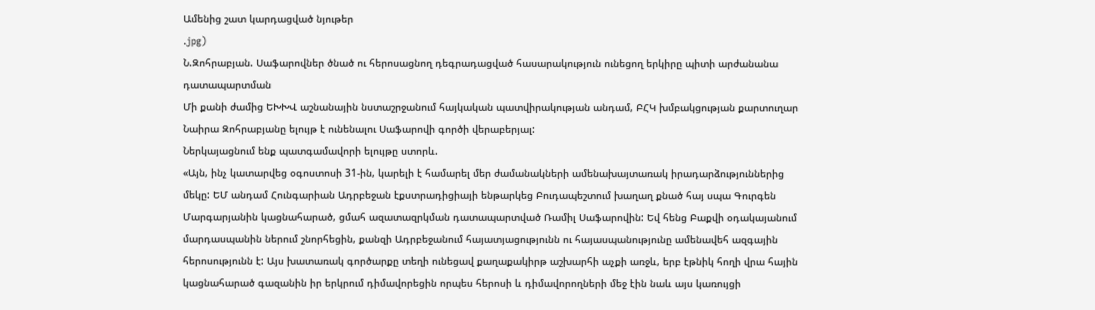Ամենից շատ կարդացված նյութեր
.jpg)
Ն.Զոհրաբյան. Սաֆարովներ ծնած ու հերոսացնող դեգրադացված հասարակություն ունեցող երկիրը պիտի արժանանա դատապարտման
Մի քանի ժամից ԵԽԽՎ աշնանային նստաշրջանում հայկական պատվիրակության անդամ, ԲՀԿ խմբակցության քարտուղար Նաիրա Զոհրաբյանը ելույթ է ունենալու Սաֆարովի գործի վերաբերյալ:
Ներկայացնում ենք պատգամավորի ելույթը ստորև.
«Այն, ինչ կատարվեց օգոստոսի 31-ին, կարելի է համարել մեր ժամանակների ամենախայտառակ իրադարձություններից մեկը: ԵՄ անդամ Հունգարիան Ադրբեջան էքստրադիցիայի ենթարկեց Բուդապեշտում խաղաղ քնած հայ սպա Գուրգեն Մարգարյանին կացնահարած, ցմահ ազատազրկման դատապարտված Ռամիլ Սաֆարովին: Եվ հենց Բաքվի օդակայանում մարդասպանին ներում շնորհեցին, քանզի Ադրբեջանում հայատյացությունն ու հայասպանությունը ամենավեհ ազգային հերոսությունն է: Այս խատառակ գործարքը տեղի ունեցավ քաղաքակիրթ աշխարհի աչքի առջև, երբ էթնիկ հողի վրա հային կացնահարած գազանին իր երկրում դիմավորեցին որպես հերոսի և դիմավորողների մեջ էին նաև այս կառույցի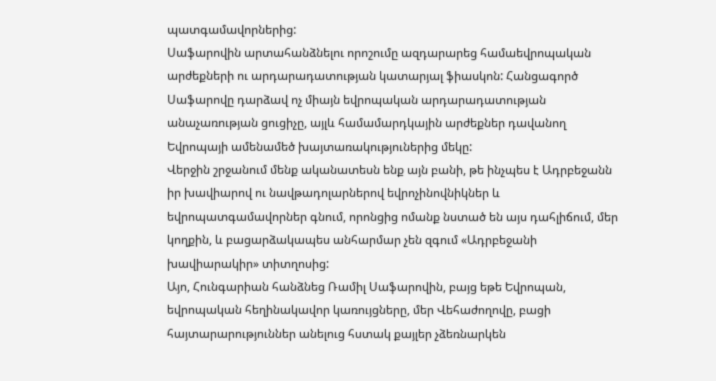պատգամավորներից:
Սաֆարովին արտահանձնելու որոշումը ազդարարեց համաեվրոպական արժեքների ու արդարադատության կատարյալ ֆիասկոն: Հանցագործ Սաֆարովը դարձավ ոչ միայն եվրոպական արդարադատության անաչառության ցուցիչը, այլև համամարդկային արժեքներ դավանող Եվրոպայի ամենամեծ խայտառակություներից մեկը:
Վերջին շրջանում մենք ականատեսն ենք այն բանի, թե ինչպես է Ադրբեջանն իր խավիարով ու նավթադոլարներով եվրոչինովնիկներ և եվրոպատգամավորներ գնում, որոնցից ոմանք նստած են այս դահլիճում, մեր կողքին, և բացարձակապես անհարմար չեն զգում «Ադրբեջանի խավիարակիր» տիտղոսից:
Այո, Հունգարիան հանձնեց Ռամիլ Սաֆարովին, բայց եթե Եվրոպան, եվրոպական հեղինակավոր կառույցները, մեր Վեհաժողովը, բացի հայտարարություններ անելուց հստակ քայլեր չձեռնարկեն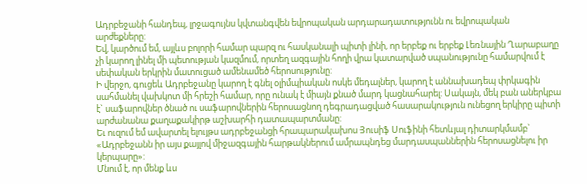Ադրբեջանի հանդեպ, լրջագույնս կվտանգվեն եվրոպական արդարադատությունն ու եվրոպական արժեքները:
Եվ, կարծում եմ, այլևս բոլորի համար պարզ ու հասկանալի պիտի լինի, որ երբեք ու երբեք Լեռնային Ղարաբաղը չի կարող լինել մի պետության կազմում, որտեղ ազգային հողի վրա կատարված սպանությունը համարվում է սեփական երկրին մատուցած ամենամեծ հերոսությունը:
Ի վերջո, գուցեև Ադրբեջանը կարող է գնել օլիմպիական ոսկե մեդալներ, կարող է աննախադեպ փրկագին սահմանել վախկոտ մի հրեշի համար, որը ունակ է միայն քնած մարդ կացնահարել: Սակայն, մեկ բան աներկբա է` սաֆարովներ ծնած ու սաֆարովներին հերոսացնող դեգրադացված հասարակություն ունեցող երկիրը պիտի արժանանա քաղաքակիրթ աշխարհի դատապարտմանը:
Եւ ուզում եմ ավարտել ելույթս ադրբեջանցի հրապարակախոս Յուսիֆ Սուֆինի հետևյալ դիտարկմամբ` «Ադրբեջանն իր այս քայլով միջազգային հարթակներում ամրապնդեց մարդասպաններին հերոսացնելու իր կերպարը»:
Մնում է, որ մենք ևս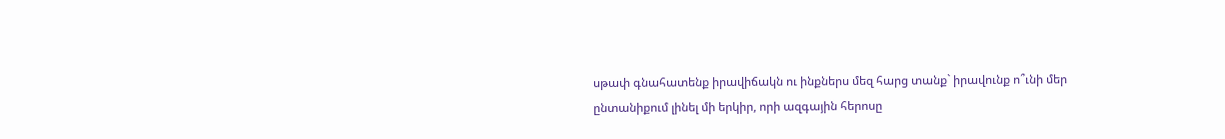սթափ գնահատենք իրավիճակն ու ինքներս մեզ հարց տանք` իրավունք ո՞ւնի մեր ընտանիքում լինել մի երկիր, որի ազգային հերոսը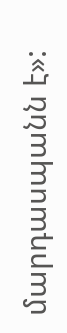մարդասպանն է»: